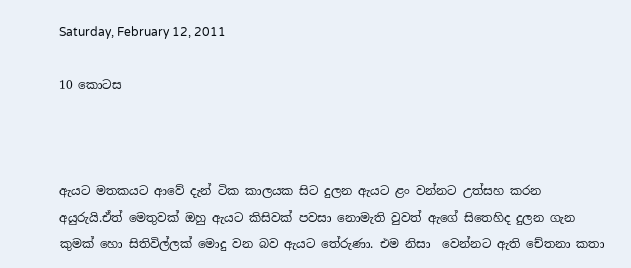Saturday, February 12, 2011

10 කොටස



ඇයට මතකයට ආවේ දැන් ටික කාලයක සිට දුලන ඇයට ළං වන්නට උත්සහ කරන අයුරුයි.ඒත් මෙතුවක් ඔහු ඇයට කිසිවක් පවසා නොමැති වුවත් ඇගේ සිතෙහිද දුලන ගැන කුමක් හො සිතිවිල්ලක් මොදු වන බව ඇයට තේරුණා. එම නිසා  වෙන්නට ඇති චේතනා කතා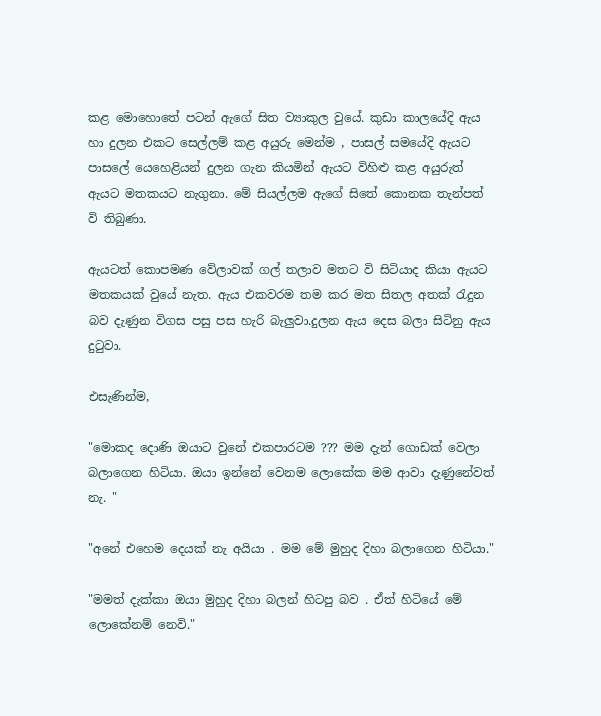කළ මොහොතේ පටන් ඇගේ සිත ව්‍යාකුල වුයේ. කුඩා කාලයේදි ඇය හා දුලන එකට සෙල්ලම් කළ අයුරු මෙන්ම , පාසල් සමයේදි ඇයට පාසලේ යෙහෙළියන් දුලන ගැන කියමින් ඇයට විහිළු කළ අයුරුත් ඇයට මතකයට නැගුනා. මේ සියල්ලම ඇගේ සිතේ කොනක තැන්පත් වි තිබුණා.

ඇයටත් කොපමණ වේලාවක් ගල් තලාව මතට වි සිටියාද කියා ඇයට මතකයක් වුයේ නැත. ඇය එකවරම තම කර මත සිතල අතක් රැදුන බව දැණුන විගස පසු පස හැරි බැලුවා.දුලන ඇය දෙස බලා සිටිනු ඇය දුටුවා.

එසැණින්ම,

"මොකද දොණි ඔයාට වුනේ එකපාරටම ??? මම දැන් ගොඩක් වෙලා බලාගෙන හිටියා. ඔයා ඉන්නේ වෙනම ලොකේක මම ආවා දැණුනේවත් නැ. "

"අනේ එහෙම දෙයක් නැ අයියා . මම මේ මුහුද දිහා බලාගෙන හිටියා."

"මමත් දැක්කා ඔයා මුහුද දිහා බලන් හිටපු බව . ඒත් හිටියේ මේ ලොකේනම් නෙවි."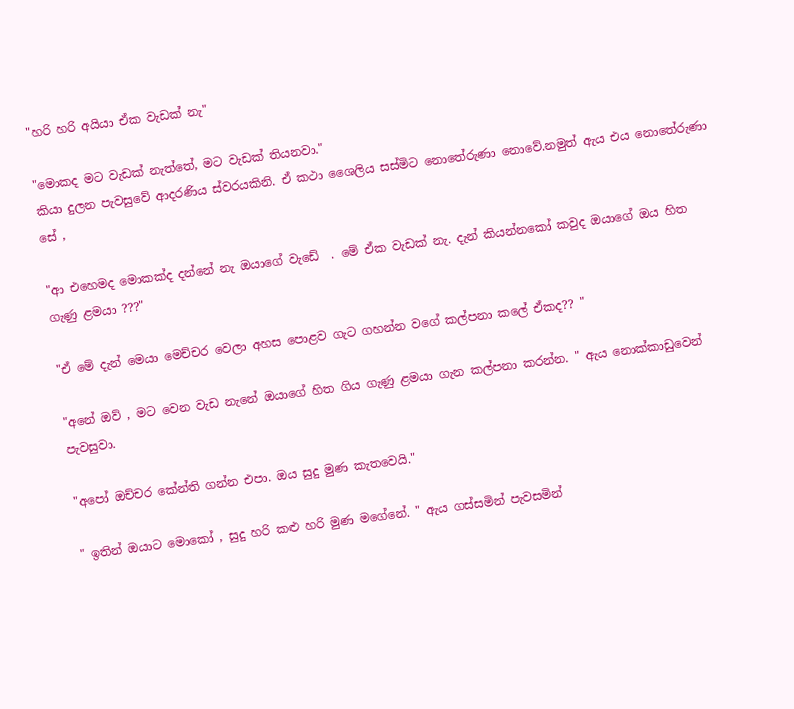"හරි හරි අයියා ඒක වැඩක් නැ"

"මොකද මට වැඩක් නැත්තේ, මට වැඩක් තියනවා."
කියා දුලන පැවසුවේ ආදරණිය ස්වරයකිනි. ඒ කථා ශෛලිය සස්මිට නොතේරුණා නොවේ.නමුත් ඇය එය නොතේරුණා සේ ,

"ආ එහෙමද මොකක්ද දන්නේ නැ ඔයාගේ වැඩේ  . මේ ඒක වැඩක් නැ. දැන් කියන්නකෝ කවුද ඔයාගේ ඔය හිත ගැණු ළමයා ???"

"ඒ මේ දැන් මෙයා මෙච්චර වෙලා අහස පොළව ගැට ගහන්න වගේ කල්පනා කලේ ඒකද?? "

"අනේ ඔව් , මට වෙන වැඩ නැනේ ඔයාගේ හිත ගිය ගැණු ළමයා ගැන කල්පනා කරන්න. " ඇය නොක්කාඩුවෙන් පැවසුවා.

"අපෝ ඔච්චර කේන්ති ගන්න එපා. ඔය සුදු මුණ කැතවෙයි."

" ඉතින් ඔයාට මොකෝ , සුදු හරි කළු හරි මුණ මගේනේ. " ඇය ගස්සමින් පැවසමින්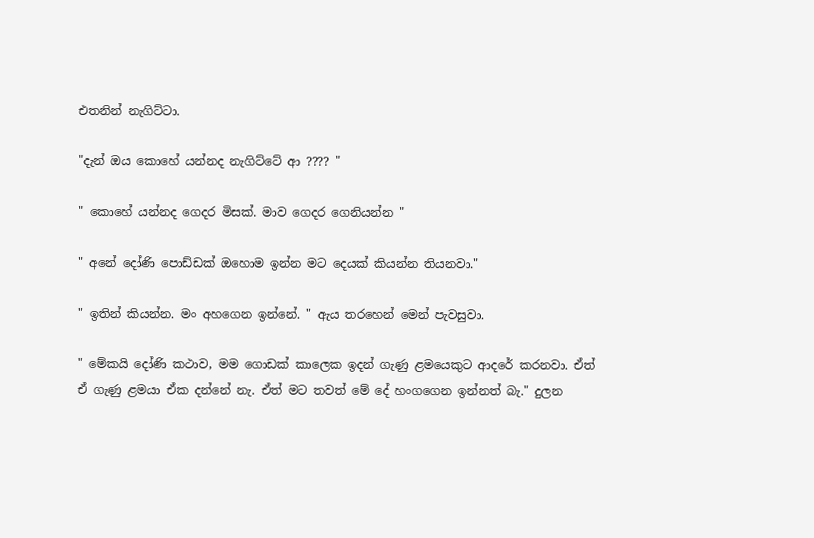එතනින් නැගිට්ටා.

"දැන් ඔය කොහේ යන්නද නැගිට්ටේ ආ ???? "

" කොහේ යන්නද ගෙදර මිසක්. මාව ගෙදර ගෙනියන්න "

" අනේ දෝණි පොඩ්ඩක් ඔහොම ඉන්න මට දෙයක් කියන්න තියනවා."

" ඉතින් කියන්න. මං අහගෙන ඉන්නේ. " ඇය තරහෙන් මෙන් පැවසුවා.

" මේකයි දෝණි කථාව, මම ගොඩක් කාලෙක ඉදන් ගැණු ළමයෙකුට ආදරේ කරනවා. ඒත් ඒ ගැණු ළමයා ඒක දන්නේ නැ. ඒත් මට තවත් මේ දේ හංගගෙන ඉන්නත් බැ." දුලන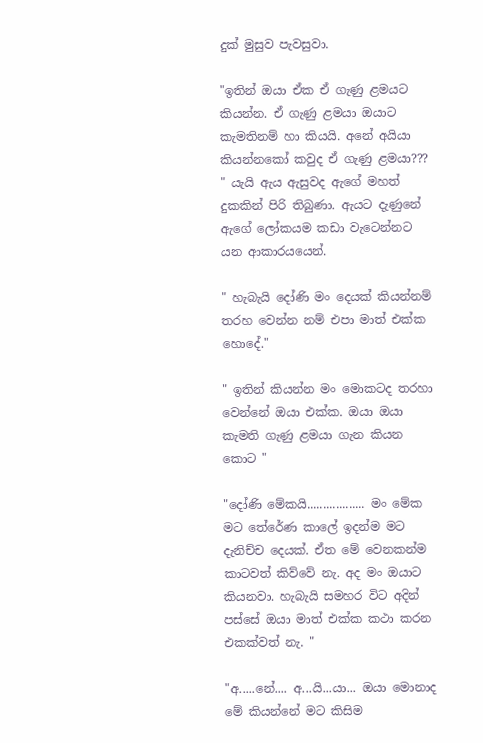දුක් මුසුව පැවසුවා.

"ඉතින් ඔයා ඒක ඒ ගැණු ළමයට කියන්න. ඒ ගැණු ළමයා ඔයාට කැමතිනම් හා කියයි. අනේ අයියා කියන්නකෝ කවුද ඒ ගැණු ළමයා??? " යැයි ඇය ඇසුවද ඇගේ මහත් දුකකින් පිරි තිබුණා. ඇයට දැණුනේ ඇගේ ලෝකයම කඩා වැටෙන්නට යන ආකාරයයෙන්.

" හැබැයි දෝණි මං දෙයක් කියන්නම් තරහ වෙන්න නම් එපා මාත් එක්ක හොදේ."

" ඉතින් කියන්න මං මොකටද තරහා වෙන්නේ ඔයා එක්ක. ඔයා ඔයා කැමති ගැණු ළමයා ගැන කියන කොට "

"දෝණි මේකයි.................. මං මේක මට තේරේණ කාලේ ඉදන්ම මට දැනිච්ච දෙයක්. ඒත මේ වෙනකන්ම කාටවත් කිව්වේ නැ. අද මං ඔයාට කියනවා. හැබැයි සමහර විට අදින් පස්සේ ඔයා මාත් එක්ක කථා කරන එකක්වත් නැ. "

"අ.....නේ.... අ...යි...යා... ඔයා මොනාද මේ කියන්නේ මට කිසිම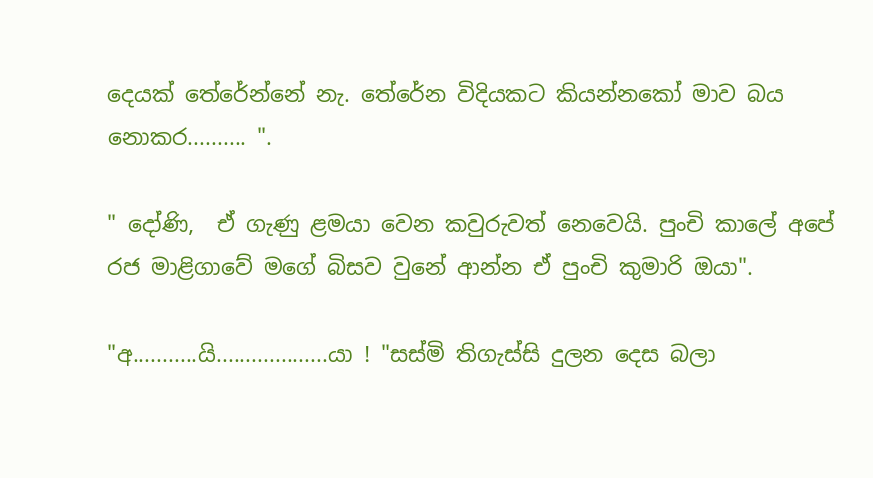දෙයක් තේරේන්නේ නැ. තේ‍රේන විදියකට කියන්නකෝ මාව බය නොකර.......... ".

" දෝණි,  ඒ ගැණු ළමයා වෙන කවුරුවත් නෙවෙයි. පුංචි කාලේ අපේ රජ මාළිගාවේ මගේ බිසව වුනේ ආන්න ඒ පුංචි කුමාරි ඔයා".

"අ...........යි...................යා ! "සස්මි තිගැස්සි දුලන දෙස බලා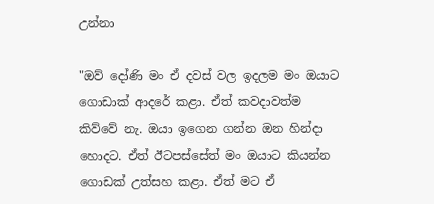උන්නා

"ඔව් දෝණි මං ඒ දවස් වල ඉදලම මං ඔයාට ගොඩාක් ආදරේ කළා. ඒත් කවදාවත්ම කිව්වේ නැ. ඔයා ඉගෙන ගන්න ඔන හින්දා හොදට. ඒත් ඊටපස්සේත් මං ඔයාට කියන්න ගොඩක් උත්සහ කළා. ඒත් මට ඒ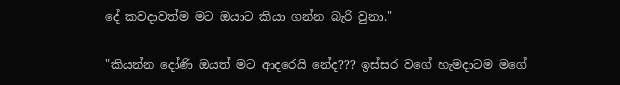දේ කවදාවත්ම මට ඔයාට කියා ගන්න බැරි වුනා."

"කියන්න දෝණි ඔයත් මට ආදරෙයි නේද??? ඉස්සර වගේ හැමදාටම මගේ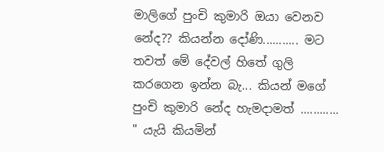මාලිගේ පුංචි කුමාරි ඔයා වෙනව නේද?? කියන්න දෝණි........... මට තවත් මේ දේවල් හිතේ ගුලි කරගෙන ඉන්න බැ... කියන් මගේ පුංචි කුමාරි නේද හැමදාමත් ............ " යැයි කියමින්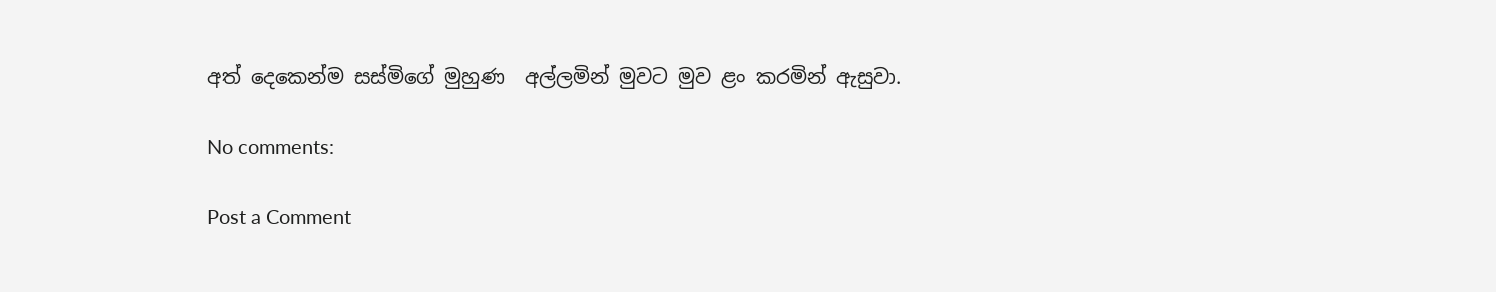අත් දෙකෙන්ම සස්මිගේ මුහුණ  අල්ලමින් මුවට මුව ළං කරමින් ඇසුවා.

No comments:

Post a Comment